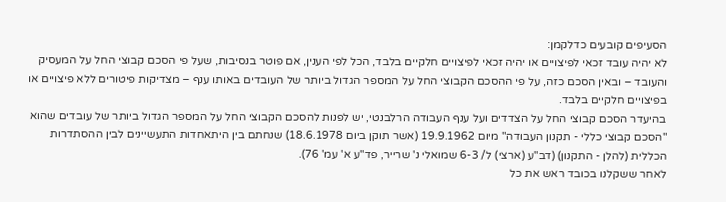הסעיפים קובעים כדלקמן:
לא יהיה עובד זכאי לפיצויים או יהיה זכאי לפיצויים חלקיים בלבד, הכל לפי הענין, אם פוטר בנסיבות, שעל פי הסכם קבוצי החל על המעסיק והעובד – ובאין הסכם כזה, על פי ההסכם הקבוצי החל על המספר הגדול ביותר של העובדים באותו ענף – מצדיקות פיטורים ללא פיצויים או בפיצויים חלקיים בלבד.
בהיעדר הסכם קבוצי החל על הצדדים ועל ענף העבודה הרלבנטי, יש לפנות להסכם הקבוצי החל על המספר הגדול ביותר של עובדים שהוא "הסכם קבוצי כללי - תקנון העבודה" מיום 19.9.1962 (אשר תוקן ביום 18.6.1978) שנחתם בין היתאחדות התעשיינים לבין ההסתדרות הכללית (להלן - התקנון) (דב"ע (ארצי) ל/ 6-3 שמואלי נ' שרייר, פד"ע א' עמ' 76).
לאחר ששקלנו בכובד ראש את כל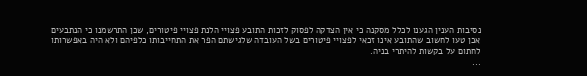נסיבות הענין הגענו לכלל מסקנה כי אין הצדקה לפסוק לזכות התובע פצויי הלנת פצויי פיטורים, שכן התרשמנו כי הנתבעים אכן טעו לחשוב שהתובע אינו זכאי לפצויי פיטורים בשל העובדה שלגישתם הפר את התחייבותו כלפיהם ולא היה באפשרותו לחתום על בקשות להיתרי בניה.
...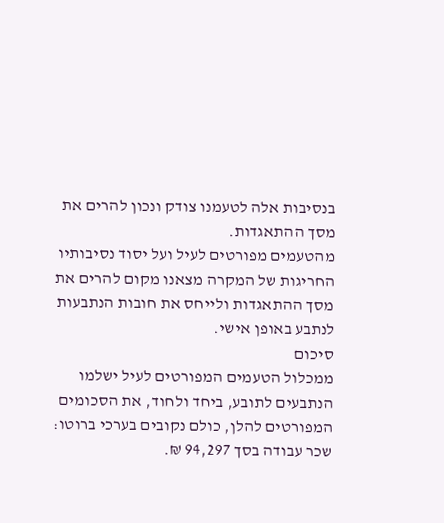בנסיבות אלה לטעמנו צודק ונכון להרים את מסך ההתאגדות.
מהטעמים מפורטים לעיל ועל יסוד נסיבותיו החריגות של המקרה מצאנו מקום להרים את מסך ההתאגדות ולייחס את חובות הנתבעות לנתבע באופן אישי.
סיכום
ממכלול הטעמים המפורטים לעיל ישלמו הנתבעים לתובע, ביחד ולחוד, את הסכומים המפורטים להלן, כולם נקובים בערכי ברוטו:
שכר עבודה בסך 94,297 ₪.